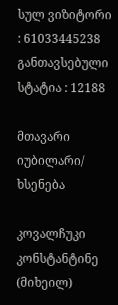სულ ვიზიტორი : 61033445238
განთავსებული სტატია : 12188

მთავარი იუბილარი/ ხსენება

კოვალჩუკი კონსტანტინე (მიხეილ)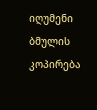იღუმენი
ბმულის კოპირება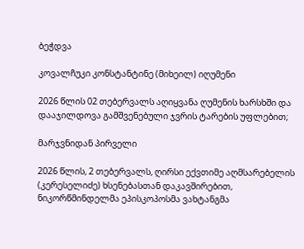ბეჭდვა

კოვალჩუკი კონსტანტინე (მიხეილ) იღუმენი

2026 წლის 02 თებერვალს აღიყვანა ღუმენის ხარსხში და დააჯილდოვა გამშვენებული ჯვრის ტარების უფლებით;

მარჯვნიდან პირველი

2026 წლის, 2 თებერვალს, ღირსი ექვთიმე აღმსარებელის (კერესელიძე) ხსენებასთან დაკავშირებით, ნიკორწმინდელმა ეპისკოპოსმა ვახტანგმა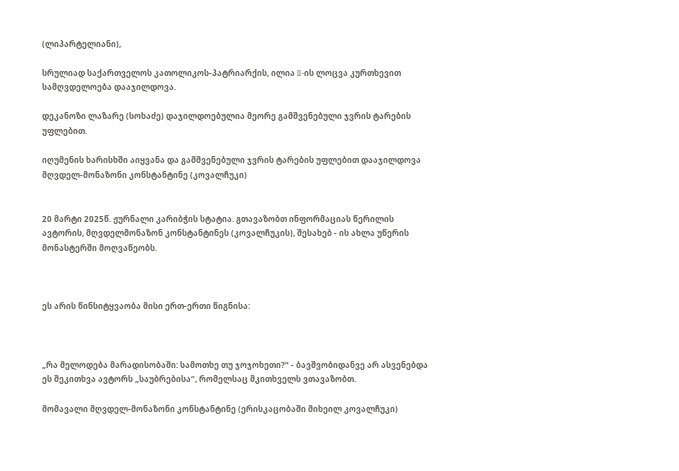(ლიპარტელიანი),

სრულიად საქართველოს კათოლიკოს-პატრიარქის, ილია II-ის ლოცვა კურთხევით სამღვდელოება დააჯილდოვა.

დეკანოზი ლაზარე (სოხაძე) დაჯილდოებულია მეორე გამშვენებული ჯვრის ტარების უფლებით.

იღუმენის ხარისხში აიყვანა და გამშვენებული ჯვრის ტარების უფლებით დააჯილდოვა მღვდელ-მონაზონი კონსტანტინე (კოვალჩუკი)


20 მარტი 2025წ. ჟურნალი კარიბჭის სტატია. გთავაზობთ ინფორმაციას წერილის ავტორის, მღვდელმონაზონ კონსტანტინეს (კოვალჩუკის), შესახებ - ის ახლა უწერის მონასტერში მოღვაწეობს.



ეს არის წინსიტყვაობა მისი ერთ-ერთი წიგნისა:



„რა მელოდება მარადისობაში: სამოთხე თუ ჯოჯოხეთი?“ - ბავშვობიდანვე არ ასვენებდა ეს შეკითხვა ავტორს „საუბრებისა“, რომელსაც მკითხველს ვთავაზობთ.

მომავალი მღვდელ-მონაზონი კონსტანტინე (ერისკაცობაში მიხეილ კოვალჩუკი)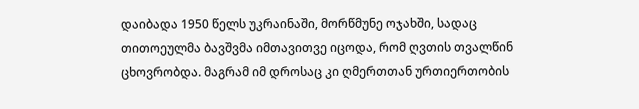დაიბადა 1950 წელს უკრაინაში, მორწმუნე ოჯახში, სადაც თითოეულმა ბავშვმა იმთავითვე იცოდა, რომ ღვთის თვალწინ ცხოვრობდა. მაგრამ იმ დროსაც კი ღმერთთან ურთიერთობის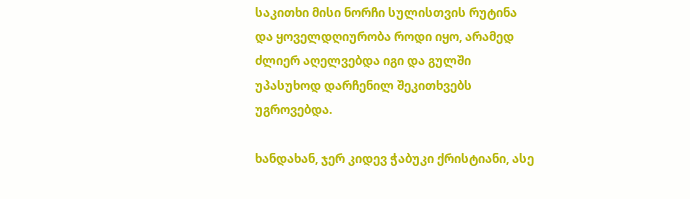საკითხი მისი ნორჩი სულისთვის რუტინა და ყოველდღიურობა როდი იყო, არამედ ძლიერ აღელვებდა იგი და გულში უპასუხოდ დარჩენილ შეკითხვებს უგროვებდა.

ხანდახან, ჯერ კიდევ ჭაბუკი ქრისტიანი, ასე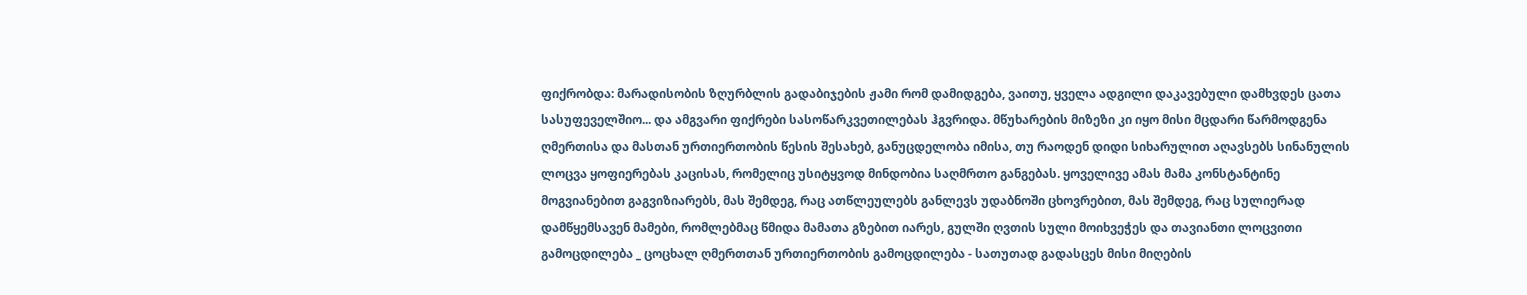ფიქრობდა: მარადისობის ზღურბლის გადაბიჯების ჟამი რომ დამიდგება, ვაითუ, ყველა ადგილი დაკავებული დამხვდეს ცათა სასუფეველშიო... და ამგვარი ფიქრები სასოწარკვეთილებას ჰგვრიდა. მწუხარების მიზეზი კი იყო მისი მცდარი წარმოდგენა ღმერთისა და მასთან ურთიერთობის წესის შესახებ, განუცდელობა იმისა, თუ რაოდენ დიდი სიხარულით აღავსებს სინანულის ლოცვა ყოფიერებას კაცისას, რომელიც უსიტყვოდ მინდობია საღმრთო განგებას. ყოველივე ამას მამა კონსტანტინე მოგვიანებით გაგვიზიარებს, მას შემდეგ, რაც ათწლეულებს განლევს უდაბნოში ცხოვრებით, მას შემდეგ, რაც სულიერად დამწყემსავენ მამები, რომლებმაც წმიდა მამათა გზებით იარეს, გულში ღვთის სული მოიხვეჭეს და თავიანთი ლოცვითი გამოცდილება _ ცოცხალ ღმერთთან ურთიერთობის გამოცდილება - სათუთად გადასცეს მისი მიღების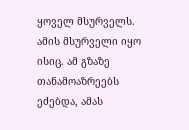ყოველ მსურველს. ამის მსურველი იყო ისიც. ამ გზაზე თანამოაზრეებს ეძებდა, ამას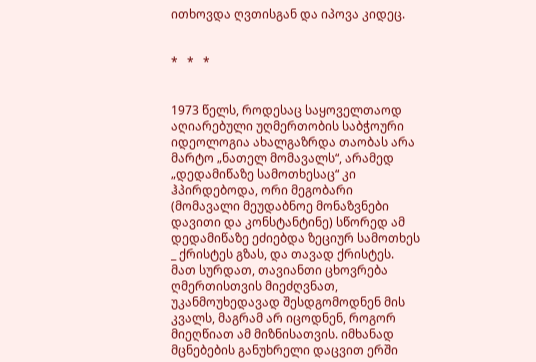ითხოვდა ღვთისგან და იპოვა კიდეც.


*   *   *


1973 წელს, როდესაც საყოველთაოდ აღიარებული უღმერთობის საბჭოური იდეოლოგია ახალგაზრდა თაობას არა მარტო „ნათელ მომავალს“, არამედ „დედამიწაზე სამოთხესაც“ კი ჰპირდებოდა, ორი მეგობარი (მომავალი მეუდაბნოე მონაზვნები დავითი და კონსტანტინე) სწორედ ამ დედამიწაზე ეძიებდა ზეციურ სამოთხეს _ ქრისტეს გზას, და თავად ქრისტეს. მათ სურდათ, თავიანთი ცხოვრება ღმერთისთვის მიეძღვნათ, უკანმოუხედავად შესდგომოდნენ მის კვალს, მაგრამ არ იცოდნენ, როგორ მიეღწიათ ამ მიზნისათვის. იმხანად მცნებების განუხრელი დაცვით ერში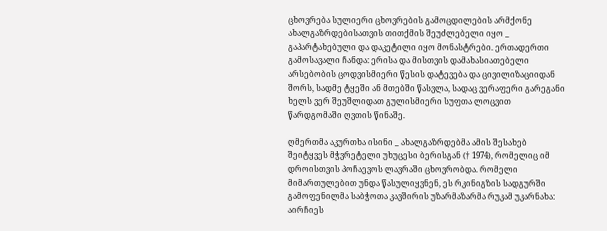ცხოვრება სულიერი ცხოვრების გამოცდილების არმქონე ახალგაზრდებისათვის თითქმის შეუძლებელი იყო _ გაპარტახებული და დაკეტილი იყო მონასტრები. ერთადერთი გამოსავალი ჩანდა: ერისა და მისთვის დამახასიათებელი არსებობის ცოდვისმიერი წესის დატევება და ცივილიზაციიდან შორს, სადმე ტყეში ან მთებში წასვლა, სადაც ვერაფერი გარეგანი ხელს ვერ შეუშლიდათ გულისმიერი სუფთა ლოცვით წარდგომაში ღვთის წინაშე.

ღმერთმა აკურთხა ისინი _ ახალგაზრდებმა ამის შესახებ შეიტყვეს მჭვრეტელი უხუცესი ბერისგან († 1974), რომელიც იმ დროისთვის პოჩაევოს ლავრაში ცხოვრობდა. რომელი მიმართულებით უნდა წასულიყვნენ, ეს რკინიგზის სადგურში გამოფენილმა საბჭოთა კავშირის უზარმაზარმა რუკამ უკარნახა: აირჩიეს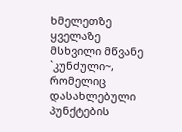ხმელეთზე ყველაზე მსხვილი მწვანე `კუნძული~, რომელიც დასახლებული პუნქტების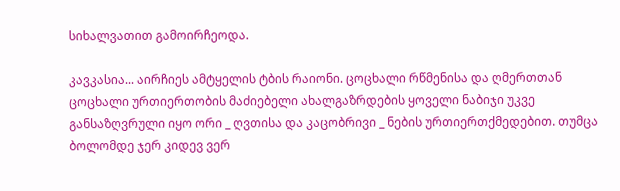სიხალვათით გამოირჩეოდა.

კავკასია... აირჩიეს ამტყელის ტბის რაიონი. ცოცხალი რწმენისა და ღმერთთან ცოცხალი ურთიერთობის მაძიებელი ახალგაზრდების ყოველი ნაბიჯი უკვე განსაზღვრული იყო ორი _ ღვთისა და კაცობრივი _ ნების ურთიერთქმედებით. თუმცა ბოლომდე ჯერ კიდევ ვერ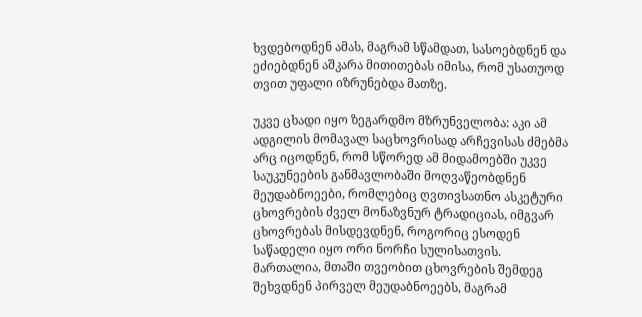ხვდებოდნენ ამას, მაგრამ სწამდათ, სასოებდნენ და ეძიებდნენ აშკარა მითითებას იმისა, რომ უსათუოდ თვით უფალი იზრუნებდა მათზე.

უკვე ცხადი იყო ზეგარდმო მზრუნველობა: აკი ამ ადგილის მომავალ საცხოვრისად არჩევისას ძმებმა არც იცოდნენ, რომ სწორედ ამ მიდამოებში უკვე საუკუნეების განმავლობაში მოღვაწეობდნენ მეუდაბნოეები, რომლებიც ღვთივსათნო ასკეტური ცხოვრების ძველ მონაზვნურ ტრადიციას, იმგვარ ცხოვრებას მისდევდნენ, როგორიც ესოდენ საწადელი იყო ორი ნორჩი სულისათვის. მართალია, მთაში თვეობით ცხოვრების შემდეგ შეხვდნენ პირველ მეუდაბნოეებს, მაგრამ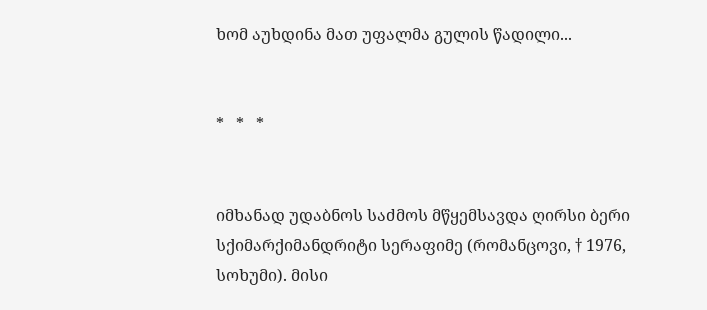ხომ აუხდინა მათ უფალმა გულის წადილი...


*   *   *


იმხანად უდაბნოს საძმოს მწყემსავდა ღირსი ბერი სქიმარქიმანდრიტი სერაფიმე (რომანცოვი, † 1976, სოხუმი). მისი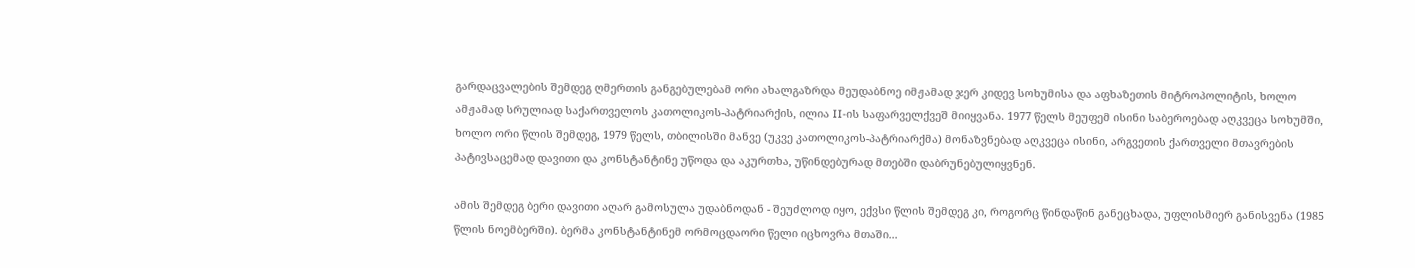გარდაცვალების შემდეგ ღმერთის განგებულებამ ორი ახალგაზრდა მეუდაბნოე იმჟამად ჯერ კიდევ სოხუმისა და აფხაზეთის მიტროპოლიტის, ხოლო ამჟამად სრულიად საქართველოს კათოლიკოს-პატრიარქის, ილია II-ის საფარველქვეშ მიიყვანა. 1977 წელს მეუფემ ისინი საბეროებად აღკვეცა სოხუმში, ხოლო ორი წლის შემდეგ, 1979 წელს, თბილისში მანვე (უკვე კათოლიკოს-პატრიარქმა) მონაზვნებად აღკვეცა ისინი, არგვეთის ქართველი მთავრების პატივსაცემად დავითი და კონსტანტინე უწოდა და აკურთხა, უწინდებურად მთებში დაბრუნებულიყვნენ.

ამის შემდეგ ბერი დავითი აღარ გამოსულა უდაბნოდან - შეუძლოდ იყო, ექვსი წლის შემდეგ კი, როგორც წინდაწინ განეცხადა, უფლისმიერ განისვენა (1985 წლის ნოემბერში). ბერმა კონსტანტინემ ორმოცდაორი წელი იცხოვრა მთაში...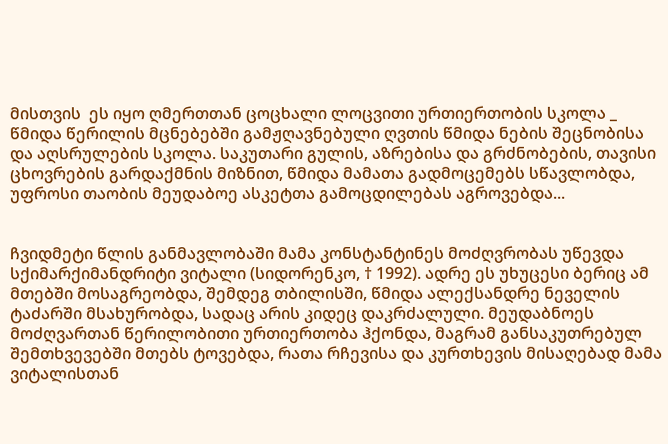მისთვის  ეს იყო ღმერთთან ცოცხალი ლოცვითი ურთიერთობის სკოლა _ წმიდა წერილის მცნებებში გამჟღავნებული ღვთის წმიდა ნების შეცნობისა და აღსრულების სკოლა. საკუთარი გულის, აზრებისა და გრძნობების, თავისი ცხოვრების გარდაქმნის მიზნით, წმიდა მამათა გადმოცემებს სწავლობდა, უფროსი თაობის მეუდაბოე ასკეტთა გამოცდილებას აგროვებდა...


ჩვიდმეტი წლის განმავლობაში მამა კონსტანტინეს მოძღვრობას უწევდა სქიმარქიმანდრიტი ვიტალი (სიდორენკო, † 1992). ადრე ეს უხუცესი ბერიც ამ მთებში მოსაგრეობდა, შემდეგ თბილისში, წმიდა ალექსანდრე ნეველის ტაძარში მსახურობდა, სადაც არის კიდეც დაკრძალული. მეუდაბნოეს მოძღვართან წერილობითი ურთიერთობა ჰქონდა, მაგრამ განსაკუთრებულ შემთხვევებში მთებს ტოვებდა, რათა რჩევისა და კურთხევის მისაღებად მამა ვიტალისთან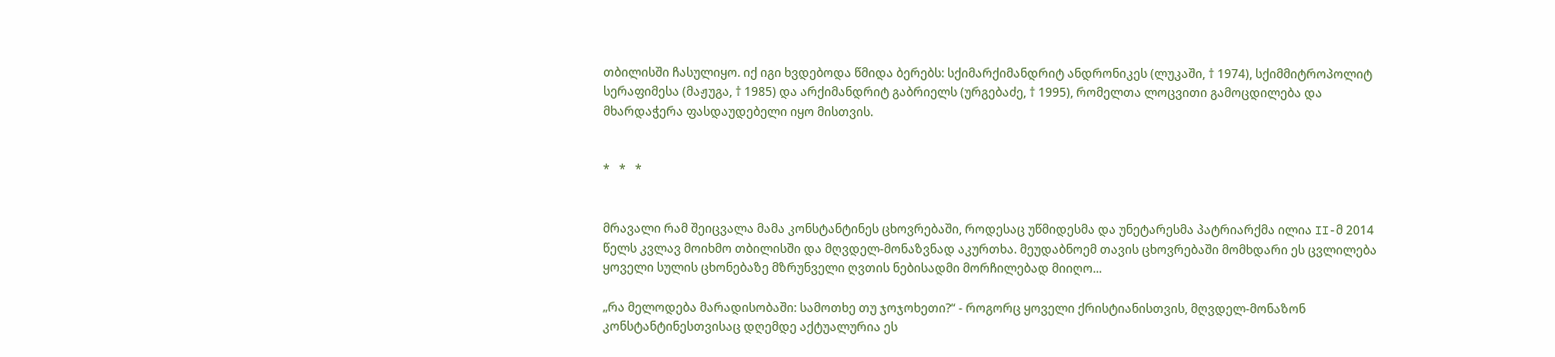თბილისში ჩასულიყო. იქ იგი ხვდებოდა წმიდა ბერებს: სქიმარქიმანდრიტ ანდრონიკეს (ლუკაში, † 1974), სქიმმიტროპოლიტ სერაფიმესა (მაჟუგა, † 1985) და არქიმანდრიტ გაბრიელს (ურგებაძე, † 1995), რომელთა ლოცვითი გამოცდილება და მხარდაჭერა ფასდაუდებელი იყო მისთვის.


*   *   *


მრავალი რამ შეიცვალა მამა კონსტანტინეს ცხოვრებაში, როდესაც უწმიდესმა და უნეტარესმა პატრიარქმა ილია II-მ 2014 წელს კვლავ მოიხმო თბილისში და მღვდელ-მონაზვნად აკურთხა. მეუდაბნოემ თავის ცხოვრებაში მომხდარი ეს ცვლილება ყოველი სულის ცხონებაზე მზრუნველი ღვთის ნებისადმი მორჩილებად მიიღო...

„რა მელოდება მარადისობაში: სამოთხე თუ ჯოჯოხეთი?“ - როგორც ყოველი ქრისტიანისთვის, მღვდელ-მონაზონ კონსტანტინესთვისაც დღემდე აქტუალურია ეს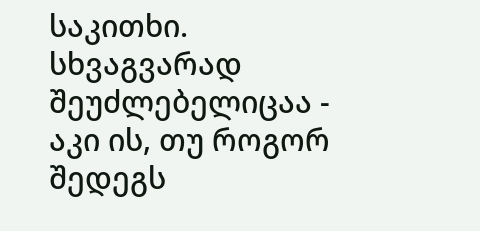საკითხი. სხვაგვარად შეუძლებელიცაა - აკი ის, თუ როგორ შედეგს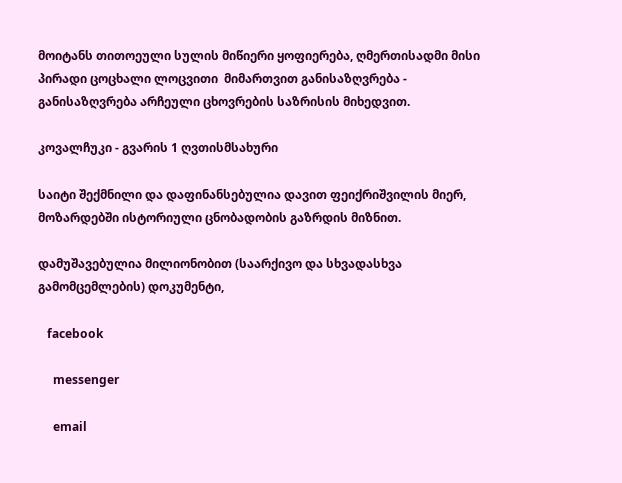მოიტანს თითოეული სულის მიწიერი ყოფიერება, ღმერთისადმი მისი პირადი ცოცხალი ლოცვითი  მიმართვით განისაზღვრება - განისაზღვრება არჩეული ცხოვრების საზრისის მიხედვით.

კოვალჩუკი - გვარის 1 ღვთისმსახური

საიტი შექმნილი და დაფინანსებულია დავით ფეიქრიშვილის მიერ, მოზარდებში ისტორიული ცნობადობის გაზრდის მიზნით.

დამუშავებულია მილიონობით (საარქივო და სხვადასხვა გამომცემლების) დოკუმენტი,

   facebook

     messenger

     email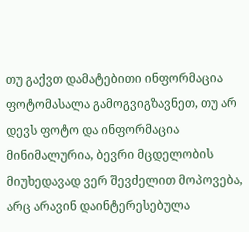თუ გაქვთ დამატებითი ინფორმაცია ფოტომასალა გამოგვიგზავნეთ, თუ არ დევს ფოტო და ინფორმაცია მინიმალურია, ბევრი მცდელობის მიუხედავად ვერ შევძელით მოპოვება, არც არავინ დაინტერესებულა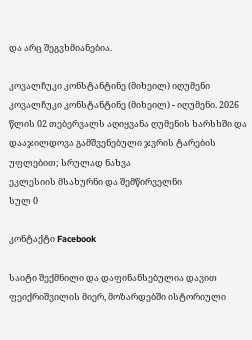და არც შეგვხმიანებია.

კოვალჩუკი კონსტანტინე (მიხეილ) იღუმენი
კოვალჩუკი კონსტანტინე (მიხეილ) - იღუმენი. 2026 წლის 02 თებერვალს აღიყვანა ღუმენის ხარსხში და დააჯილდოვა გამშვენებული ჯვრის ტარების უფლებით; სრულად ნახვა
ეკლესიის მსახურნი და შემწირველნი
სულ 0

კონტაქტი Facebook

საიტი შექმნილი და დაფინანსებულია დავით ფეიქრიშვილის მიერ, მოზარდებში ისტორიული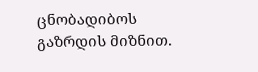ცნობადიბოს გაზრდის მიზნით.